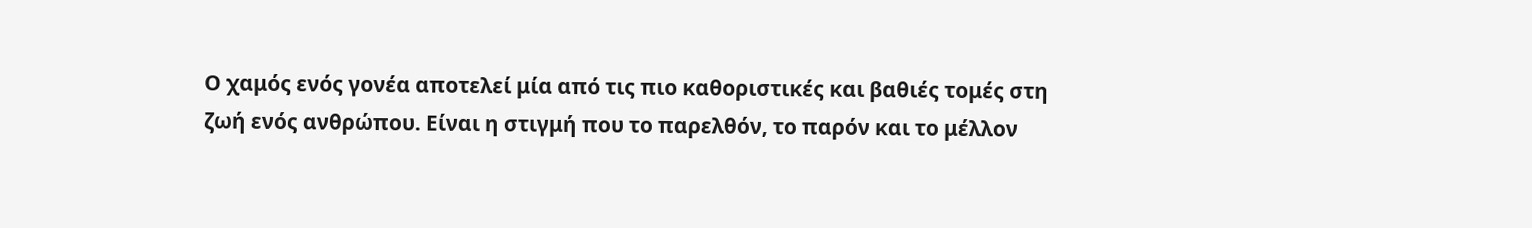Ο χαμός ενός γονέα αποτελεί μία από τις πιο καθοριστικές και βαθιές τομές στη
ζωή ενός ανθρώπου. Είναι η στιγμή που το παρελθόν, το παρόν και το μέλλον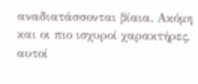αναδιατάσσονται βίαια. Ακόμη και οι πιο ισχυροί χαρακτήρες, αυτοί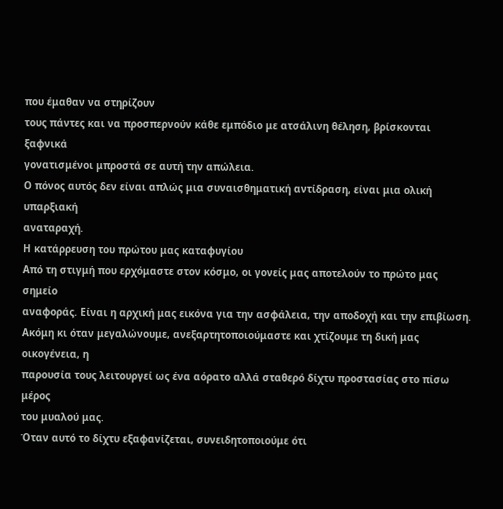που έμαθαν να στηρίζουν
τους πάντες και να προσπερνούν κάθε εμπόδιο με ατσάλινη θέληση, βρίσκονται ξαφνικά
γονατισμένοι μπροστά σε αυτή την απώλεια.
Ο πόνος αυτός δεν είναι απλώς μια συναισθηματική αντίδραση, είναι μια ολική υπαρξιακή
αναταραχή.
Η κατάρρευση του πρώτου μας καταφυγίου
Από τη στιγμή που ερχόμαστε στον κόσμο, οι γονείς μας αποτελούν το πρώτο μας σημείο
αναφοράς. Είναι η αρχική μας εικόνα για την ασφάλεια, την αποδοχή και την επιβίωση.
Ακόμη κι όταν μεγαλώνουμε, ανεξαρτητοποιούμαστε και χτίζουμε τη δική μας οικογένεια, η
παρουσία τους λειτουργεί ως ένα αόρατο αλλά σταθερό δίχτυ προστασίας στο πίσω μέρος
του μυαλού μας.
Όταν αυτό το δίχτυ εξαφανίζεται, συνειδητοποιούμε ότι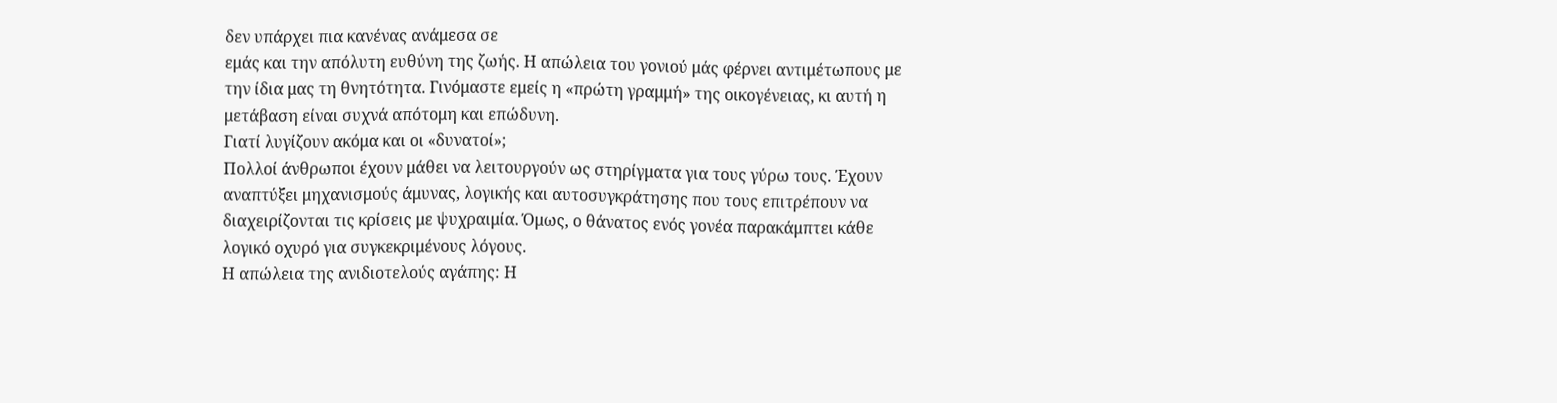δεν υπάρχει πια κανένας ανάμεσα σε
εμάς και την απόλυτη ευθύνη της ζωής. Η απώλεια του γονιού μάς φέρνει αντιμέτωπους με
την ίδια μας τη θνητότητα. Γινόμαστε εμείς η «πρώτη γραμμή» της οικογένειας, κι αυτή η
μετάβαση είναι συχνά απότομη και επώδυνη.
Γιατί λυγίζουν ακόμα και οι «δυνατοί»;
Πολλοί άνθρωποι έχουν μάθει να λειτουργούν ως στηρίγματα για τους γύρω τους. Έχουν
αναπτύξει μηχανισμούς άμυνας, λογικής και αυτοσυγκράτησης που τους επιτρέπουν να
διαχειρίζονται τις κρίσεις με ψυχραιμία. Όμως, ο θάνατος ενός γονέα παρακάμπτει κάθε
λογικό οχυρό για συγκεκριμένους λόγους.
Η απώλεια της ανιδιοτελούς αγάπης: Η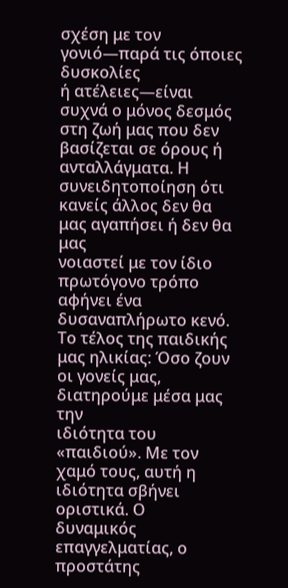σχέση με τον γονιό—παρά τις όποιες δυσκολίες
ή ατέλειες—είναι συχνά ο μόνος δεσμός στη ζωή μας που δεν βασίζεται σε όρους ή
ανταλλάγματα. Η συνειδητοποίηση ότι κανείς άλλος δεν θα μας αγαπήσει ή δεν θα μας
νοιαστεί με τον ίδιο πρωτόγονο τρόπο αφήνει ένα δυσαναπλήρωτο κενό.
Το τέλος της παιδικής μας ηλικίας: Όσο ζουν οι γονείς μας, διατηρούμε μέσα μας την
ιδιότητα του «παιδιού». Με τον χαμό τους, αυτή η ιδιότητα σβήνει οριστικά. Ο
δυναμικός επαγγελματίας, ο προστάτης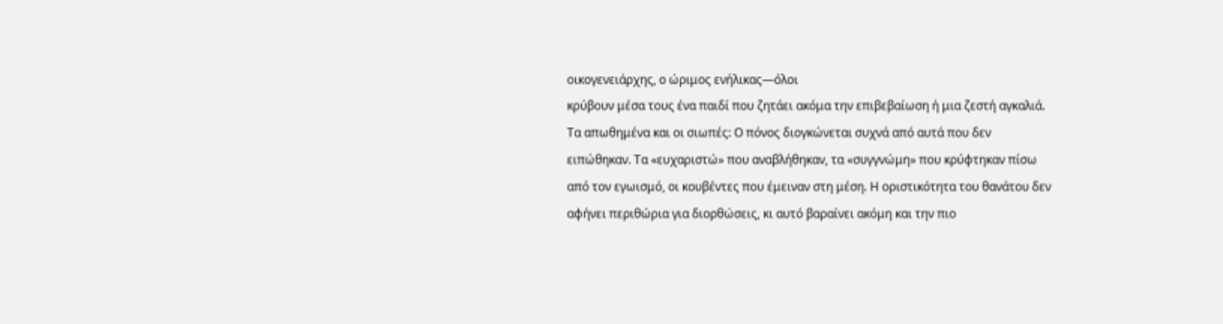οικογενειάρχης, ο ώριμος ενήλικας—όλοι
κρύβουν μέσα τους ένα παιδί που ζητάει ακόμα την επιβεβαίωση ή μια ζεστή αγκαλιά.
Τα απωθημένα και οι σιωπές: Ο πόνος διογκώνεται συχνά από αυτά που δεν
ειπώθηκαν. Τα «ευχαριστώ» που αναβλήθηκαν, τα «συγγνώμη» που κρύφτηκαν πίσω
από τον εγωισμό, οι κουβέντες που έμειναν στη μέση. Η οριστικότητα του θανάτου δεν
αφήνει περιθώρια για διορθώσεις, κι αυτό βαραίνει ακόμη και την πιο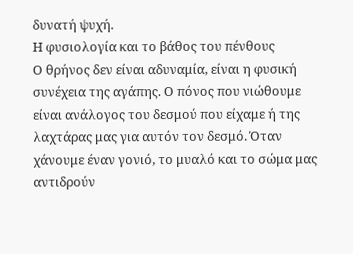δυνατή ψυχή.
Η φυσιολογία και το βάθος του πένθους
Ο θρήνος δεν είναι αδυναμία, είναι η φυσική συνέχεια της αγάπης. Ο πόνος που νιώθουμε
είναι ανάλογος του δεσμού που είχαμε ή της λαχτάρας μας για αυτόν τον δεσμό. Όταν
χάνουμε έναν γονιό, το μυαλό και το σώμα μας αντιδρούν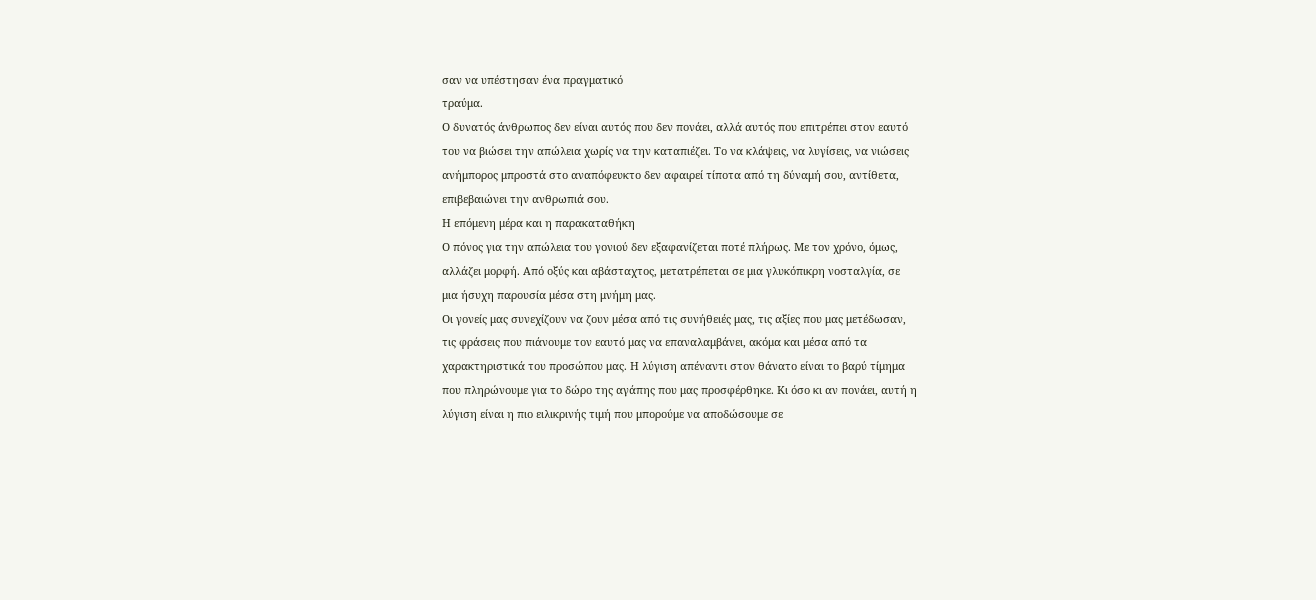σαν να υπέστησαν ένα πραγματικό
τραύμα.
Ο δυνατός άνθρωπος δεν είναι αυτός που δεν πονάει, αλλά αυτός που επιτρέπει στον εαυτό
του να βιώσει την απώλεια χωρίς να την καταπιέζει. Το να κλάψεις, να λυγίσεις, να νιώσεις
ανήμπορος μπροστά στο αναπόφευκτο δεν αφαιρεί τίποτα από τη δύναμή σου, αντίθετα,
επιβεβαιώνει την ανθρωπιά σου.
Η επόμενη μέρα και η παρακαταθήκη
Ο πόνος για την απώλεια του γονιού δεν εξαφανίζεται ποτέ πλήρως. Με τον χρόνο, όμως,
αλλάζει μορφή. Από οξύς και αβάσταχτος, μετατρέπεται σε μια γλυκόπικρη νοσταλγία, σε
μια ήσυχη παρουσία μέσα στη μνήμη μας.
Οι γονείς μας συνεχίζουν να ζουν μέσα από τις συνήθειές μας, τις αξίες που μας μετέδωσαν,
τις φράσεις που πιάνουμε τον εαυτό μας να επαναλαμβάνει, ακόμα και μέσα από τα
χαρακτηριστικά του προσώπου μας. Η λύγιση απέναντι στον θάνατο είναι το βαρύ τίμημα
που πληρώνουμε για το δώρο της αγάπης που μας προσφέρθηκε. Κι όσο κι αν πονάει, αυτή η
λύγιση είναι η πιο ειλικρινής τιμή που μπορούμε να αποδώσουμε σε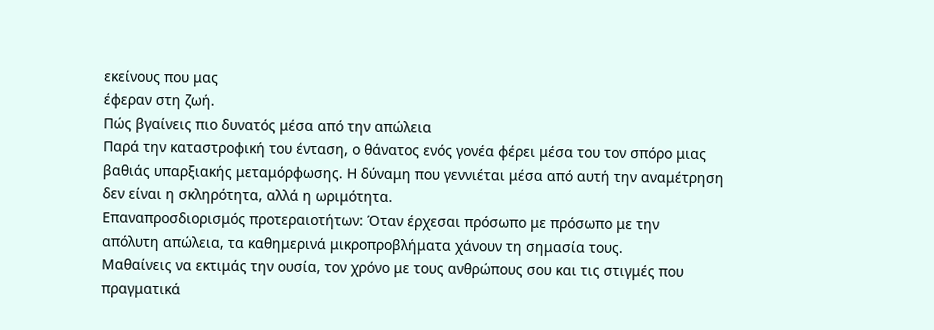εκείνους που μας
έφεραν στη ζωή.
Πώς βγαίνεις πιο δυνατός μέσα από την απώλεια
Παρά την καταστροφική του ένταση, ο θάνατος ενός γονέα φέρει μέσα του τον σπόρο μιας
βαθιάς υπαρξιακής μεταμόρφωσης. Η δύναμη που γεννιέται μέσα από αυτή την αναμέτρηση
δεν είναι η σκληρότητα, αλλά η ωριμότητα.
Επαναπροσδιορισμός προτεραιοτήτων: Όταν έρχεσαι πρόσωπο με πρόσωπο με την
απόλυτη απώλεια, τα καθημερινά μικροπροβλήματα χάνουν τη σημασία τους.
Μαθαίνεις να εκτιμάς την ουσία, τον χρόνο με τους ανθρώπους σου και τις στιγμές που
πραγματικά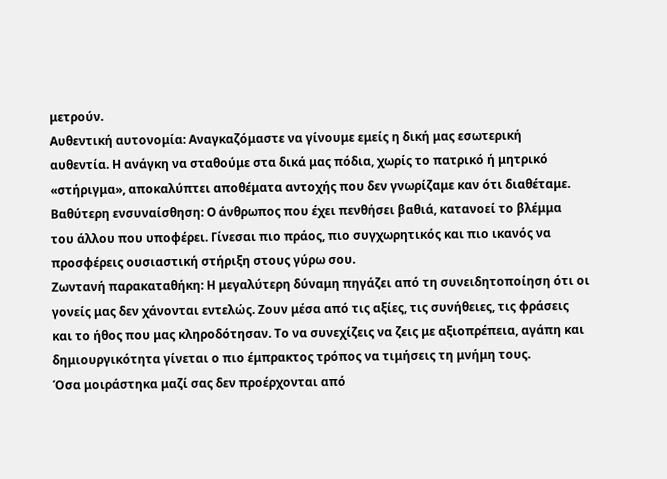μετρούν.
Αυθεντική αυτονομία: Αναγκαζόμαστε να γίνουμε εμείς η δική μας εσωτερική
αυθεντία. Η ανάγκη να σταθούμε στα δικά μας πόδια, χωρίς το πατρικό ή μητρικό
«στήριγμα», αποκαλύπτει αποθέματα αντοχής που δεν γνωρίζαμε καν ότι διαθέταμε.
Βαθύτερη ενσυναίσθηση: Ο άνθρωπος που έχει πενθήσει βαθιά, κατανοεί το βλέμμα
του άλλου που υποφέρει. Γίνεσαι πιο πράος, πιο συγχωρητικός και πιο ικανός να
προσφέρεις ουσιαστική στήριξη στους γύρω σου.
Ζωντανή παρακαταθήκη: Η μεγαλύτερη δύναμη πηγάζει από τη συνειδητοποίηση ότι οι
γονείς μας δεν χάνονται εντελώς. Ζουν μέσα από τις αξίες, τις συνήθειες, τις φράσεις
και το ήθος που μας κληροδότησαν. Το να συνεχίζεις να ζεις με αξιοπρέπεια, αγάπη και
δημιουργικότητα γίνεται ο πιο έμπρακτος τρόπος να τιμήσεις τη μνήμη τους.
Όσα μοιράστηκα μαζί σας δεν προέρχονται από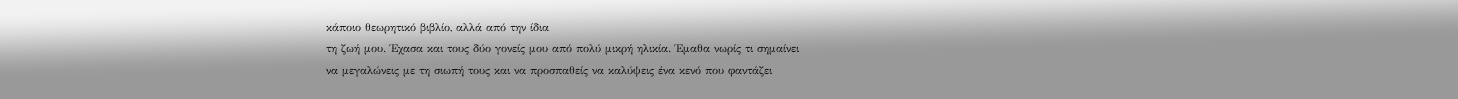κάποιο θεωρητικό βιβλίο, αλλά από την ίδια
τη ζωή μου. Έχασα και τους δύο γονείς μου από πολύ μικρή ηλικία. Έμαθα νωρίς τι σημαίνει
να μεγαλώνεις με τη σιωπή τους και να προσπαθείς να καλύψεις ένα κενό που φαντάζει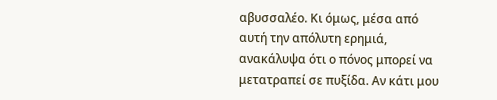αβυσσαλέο. Κι όμως, μέσα από αυτή την απόλυτη ερημιά, ανακάλυψα ότι ο πόνος μπορεί να
μετατραπεί σε πυξίδα. Αν κάτι μου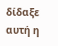δίδαξε αυτή η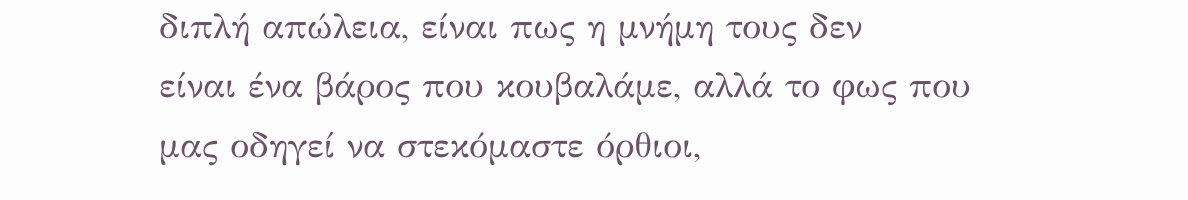διπλή απώλεια, είναι πως η μνήμη τους δεν
είναι ένα βάρος που κουβαλάμε, αλλά το φως που μας οδηγεί να στεκόμαστε όρθιοι,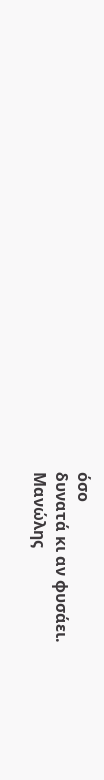όσο
δυνατά κι αν φυσάει.
Μανώλης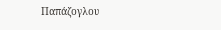Παπάζογλου